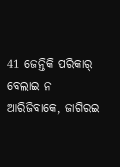41 ଜେନ୍ତିକି ପରିକାର୍ ବେଲାଇ ନ ଆରିଜିବାକେ, ଜାଗିରଇ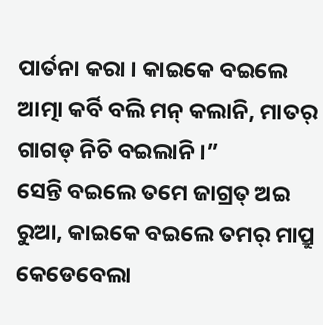ପାର୍ତନା କରା । କାଇକେ ବଇଲେ ଆତ୍ମା କର୍ବି ବଲି ମନ୍ କଲାନି, ମାତର୍ ଗାଗଡ୍ ନିଚି ବଇଲାନି ।”
ସେନ୍ତି ବଇଲେ ତମେ ଜାଗ୍ରତ୍ ଅଇ ରୁଆ, କାଇକେ ବଇଲେ ତମର୍ ମାପ୍ରୁ କେଡେବେଲା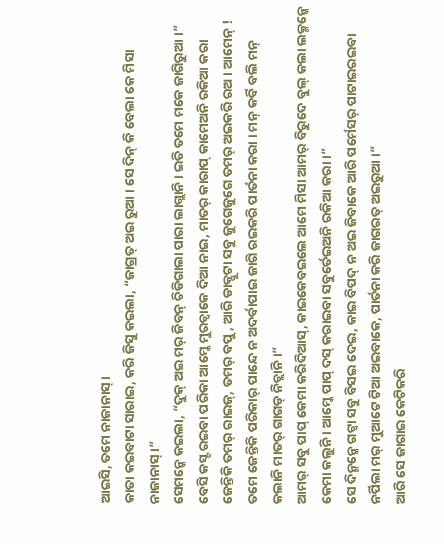ଆଇସି, ତମେ ନାଜାନାସ୍ ।
କାତା କଇବାଟା ସାରାଇ, କରି ଜିସୁ କଇଲା, “ଜାଗ୍ରତ୍ ଅଇ ରୁଆ । ସେ ଦିନ୍ କି ବେଲା କେ ମିସା ନାଜାନାସ୍ ।”
ସେମନ୍କେ କଇଲା, “ଦୁକ୍ ଅଇ ମର୍ ଜିବନ୍ ଚିଡିଗାଲା ପାରା ଲାଗ୍ଲାନି । ଇତି ତମେ ମକେ ଜାଗିରୁଆ ।”
ବେସି କସ୍ଟ ରଇବା ପରିକା ଆମ୍କେ ମୁରଚ୍ବାକେ ଦିଆ ନାଇ, ମାତର୍ କାରାପ୍ କାମେଅନି ରକିଆ କରା ଜେନ୍ତିକି ତମର୍ ରାଇଜ୍, ତମର୍ ବପୁ, ଆରି ଡାକ୍ପୁଟା ସବୁ ଜୁଗେଜୁଗେ ତମର୍ ଅଇକରି ରଅ । ଆମେନ୍ !
ତମେ ଜେନ୍ତିକି ପରିକାର୍ ପାନ୍ଦେ ନ ଅଦର୍ବାପାଇ ଜାଗି ରଇକରି ପାର୍ତନା କରା । ମନ୍ କର୍ବି ବଲି ମନ୍ କଲାନି ମାତର୍ ଗାଗଡ୍ ନିଚ୍ଲାନି ।”
ଆମର୍ ସବୁ ପାପ୍ କେମା କରିଦିଆସ୍, କାଇକେବଇଲେ ଆମେ ମିସା ଆମର୍ ବିରୁଦେ ବୁଲ୍ କଲା ଲକ୍ମନ୍କେ କେମା କଲୁନି । ଆମ୍କେ ପାପ୍ ଦସ୍ କରାଇବା ସବୁର୍ତେଇଅନି ରକିଆ କରା ।”
ସେ ଦିନ୍ମନ୍କେ ଗଟ୍ବା ସବୁ ବିସଇ ଦେଇ, କାଇ ବିପଦ୍ ନ ଅଇ ଜିବାକେ ଆରି ପର୍ମେସର୍ ପାଟାଇରଇବା ନର୍ପିଲା ମର୍ ମୁଆଟେ ଟିଆ ଅଇବାକେ, ପାର୍ତନା କରି ଜାଗରତ୍ ଅଇରୁଆ ।”
ଆରି ସେ ଜାଗାଇ କେଟିକରି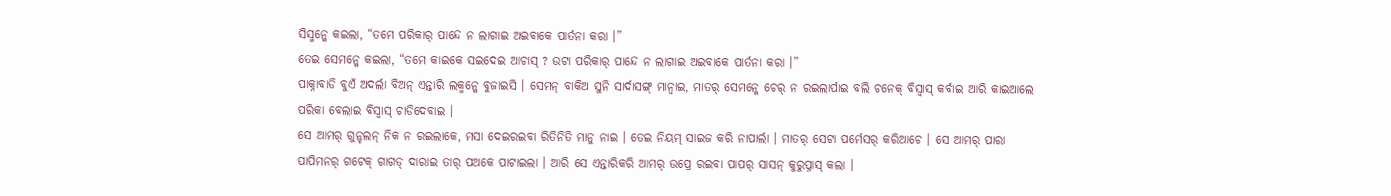ସିସ୍ମନ୍କେ କଇଲା, “ତମେ ପରିକାର୍ ପାନ୍ଦେ ନ ଲାଗାଇ ଅଇବାକେ ପାର୍ତନା କରା ।”
ତେଇ ସେମନ୍କେ କଇଲା, “ତମେ କାଇକେ ସଇଦେଇ ଆଚାସ୍ ? ଉଟା ପରିକାର୍ ପାନ୍ଦେ ନ ଲାଗାଇ ଅଇବାକେ ପାର୍ତନା କରା ।”
ପାକ୍ନାବାଡି ବୁଏଁ ଅଦର୍ଲା ବିଅନ୍ ଏନ୍ତାରି ଲକ୍ମନ୍କେ ବୁଜାଇସି । ସେମନ୍ ବାକିଅ ସୁନି ସାର୍ଦାସଙ୍ଗ୍ ମାନ୍ବାଇ, ମାତର୍ ସେମନ୍କେ ଚେର୍ ନ ରଇଲାର୍ପାଇ ବଲି ଚନେକ୍ ବିସ୍ବାସ୍ କର୍ବାଇ ଆରି କାଇଆଲେ ପରିକା ବେଲାଇ ବିସ୍ବାସ୍ ଚାଡିଦେବାଇ ।
ସେ ଆମର୍ ଗୁନ୍ଚଲନ୍ ନିକ ନ ରଇଲାକେ, ମସା ଦେଇରଇବା ରିତିନିତି ମାନୁ ନାଇ । ତେଇ ନିୟମ୍ ସାଇଜ କରି ନାପାର୍ଲା । ମାତର୍ ସେଟା ପର୍ମେସର୍ କରିଆଚେ । ସେ ଆମର୍ ପାରା ପାପିମନର୍ ଗଟେକ୍ ଗାଗଡ୍ ଦାରାଇ ତାର୍ ପଅକେ ପାଟାଇଲା । ଆରି ସେ ଏନ୍ତାରିକରି ଆମର୍ ଉପ୍ରେ ରଇବା ପାପର୍ ସାସନ୍ କୁରୁପ୍ନାସ୍ କଲା ।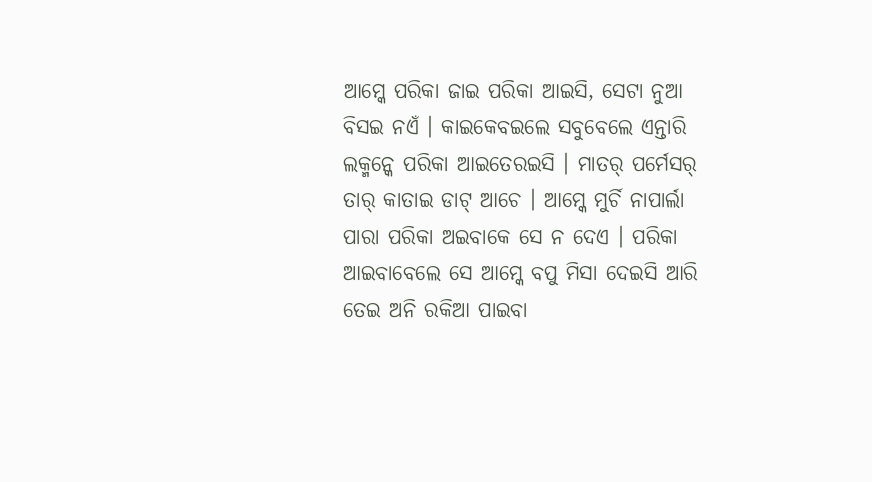ଆମ୍କେ ପରିକା ଜାଇ ପରିକା ଆଇସି, ସେଟା ନୁଆ ବିସଇ ନଏଁ । କାଇକେବଇଲେ ସବୁବେଲେ ଏନ୍ତାରି ଲକ୍ମନ୍କେ ପରିକା ଆଇତେରଇସି । ମାତର୍ ପର୍ମେସର୍ ତାର୍ କାତାଇ ଡାଟ୍ ଆଚେ । ଆମ୍କେ ମୁର୍ଚି ନାପାର୍ଲା ପାରା ପରିକା ଅଇବାକେ ସେ ନ ଦେଏ । ପରିକା ଆଇବାବେଲେ ସେ ଆମ୍କେ ବପୁ ମିସା ଦେଇସି ଆରି ତେଇ ଅନି ରକିଆ ପାଇବା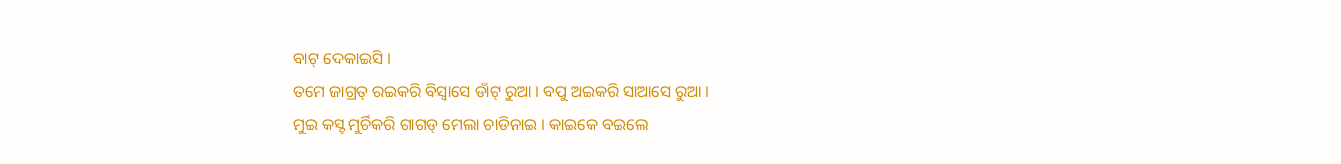ବାଟ୍ ଦେକାଇସି ।
ତମେ ଜାଗ୍ରତ୍ ରଇକରି ବିସ୍ବାସେ ଡାଁଟ୍ ରୁଆ । ବପୁ ଅଇକରି ସାଆସେ ରୁଆ ।
ମୁଇ କସ୍ଟ ମୁର୍ଚିକରି ଗାଗଡ୍ ମେଲା ଚାଡିନାଇ । କାଇକେ ବଇଲେ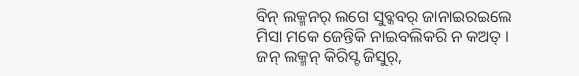ବିନ୍ ଲକ୍ମନର୍ ଲଗେ ସୁବ୍କବର୍ ଜାନାଇରଇଲେ ମିସା ମକେ ଜେନ୍ତିକି ନାଇବଲିକରି ନ କଅତ୍ ।
ଜନ୍ ଲକ୍ମନ୍ କିରିସ୍ଟ ଜିସୁର୍,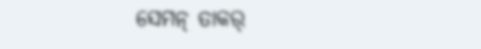ସେମନ୍ ତାକର୍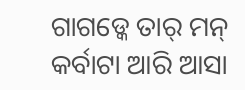ଗାଗଡ୍କେ ତାର୍ ମନ୍ କର୍ବାଟା ଆରି ଆସା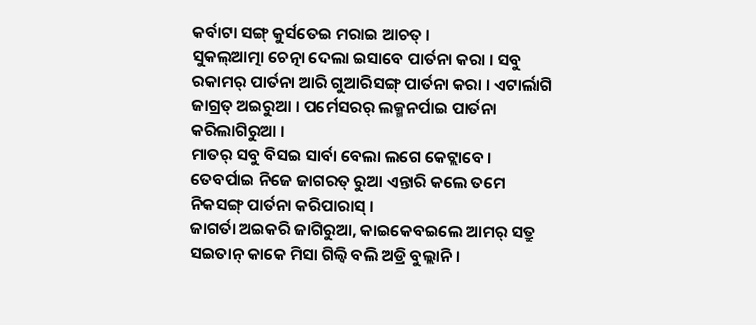କର୍ବାଟା ସଙ୍ଗ୍ କୁର୍ସତେଇ ମରାଇ ଆଚତ୍ ।
ସୁକଲ୍ଆତ୍ମା ଚେତ୍ନା ଦେଲା ଇସାବେ ପାର୍ତନା କରା । ସବୁ ରକାମର୍ ପାର୍ତନା ଆରି ଗୁଆରିସଙ୍ଗ୍ ପାର୍ତନା କରା । ଏଟାର୍ଲାଗି ଜାଗ୍ରତ୍ ଅଇରୁଆ । ପର୍ମେସରର୍ ଲକ୍ମନର୍ପାଇ ପାର୍ତନା କରିଲାଗିରୁଆ ।
ମାତର୍ ସବୁ ବିସଇ ସାର୍ବା ବେଲା ଲଗେ କେଟ୍ଲାବେ । ତେବର୍ପାଇ ନିଜେ ଜାଗରତ୍ ରୁଆ ଏନ୍ତାରି କଲେ ତମେ ନିକସଙ୍ଗ୍ ପାର୍ତନା କରିପାରାସ୍ ।
ଜାଗର୍ତା ଅଇକରି ଜାଗିରୁଆ, କାଇକେବଇଲେ ଆମର୍ ସତ୍ରୁ ସଇତାନ୍ କାକେ ମିସା ଗିଲ୍ବି ବଲି ଅଡ୍ରି ବୁଲ୍ଲାନି ।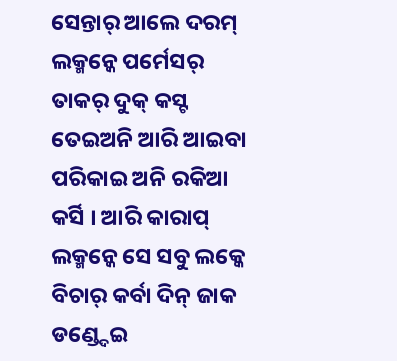ସେନ୍ତାର୍ ଆଲେ ଦରମ୍ ଲକ୍ମନ୍କେ ପର୍ମେସର୍ ତାକର୍ ଦୁକ୍ କସ୍ଟ ତେଇଅନି ଆରି ଆଇବା ପରିକାଇ ଅନି ରକିଆ କର୍ସି । ଆରି କାରାପ୍ ଲକ୍ମନ୍କେ ସେ ସବୁ ଲକ୍କେ ବିଚାର୍ କର୍ବା ଦିନ୍ ଜାକ ଡଣ୍ଡ୍ଦେଇ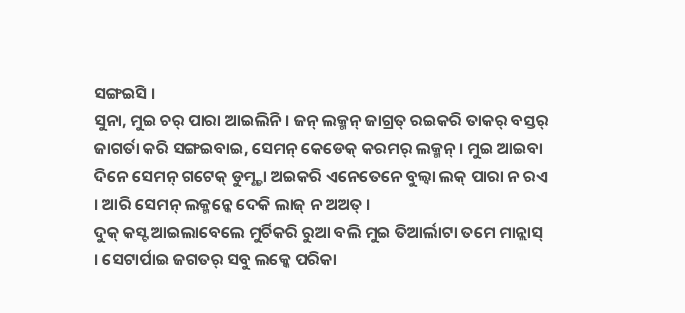ସଙ୍ଗଇସି ।
ସୁନା, ମୁଇ ଚର୍ ପାରା ଆଇଲିନି । ଜନ୍ ଲକ୍ମନ୍ ଜାଗ୍ରତ୍ ରଇକରି ତାକର୍ ବସ୍ତର୍ ଜାଗର୍ତା କରି ସଙ୍ଗଇବାଇ, ସେମନ୍ କେଡେକ୍ କରମର୍ ଲକ୍ମନ୍ । ମୁଇ ଆଇବା ଦିନେ ସେମନ୍ ଗଟେକ୍ ଡୁମ୍ଣ୍ଡା ଅଇକରି ଏନେତେନେ ବୁଲ୍ବା ଲକ୍ ପାରା ନ ରଏ । ଆରି ସେମନ୍ ଲକ୍ମନ୍କେ ଦେକି ଲାଜ୍ ନ ଅଅତ୍ ।
ଦୁକ୍ କସ୍ଟ ଆଇଲାବେଲେ ମୁର୍ଚିକରି ରୁଆ ବଲି ମୁଇ ତିଆର୍ଲାଟା ତମେ ମାନ୍ଲାସ୍ । ସେଟାର୍ପାଇ ଜଗତର୍ ସବୁ ଲକ୍କେ ପରିକା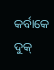କର୍ବାକେ ଦୁକ୍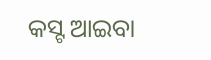କସ୍ଟ ଆଇବା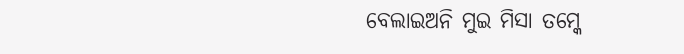ବେଲାଇଅନି ମୁଇ ମିସା ତମ୍କେ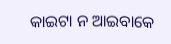କାଇଟା ନ ଆଇବାକେ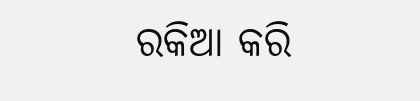ରକିଆ କରି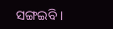ସଙ୍ଗଇବି ।